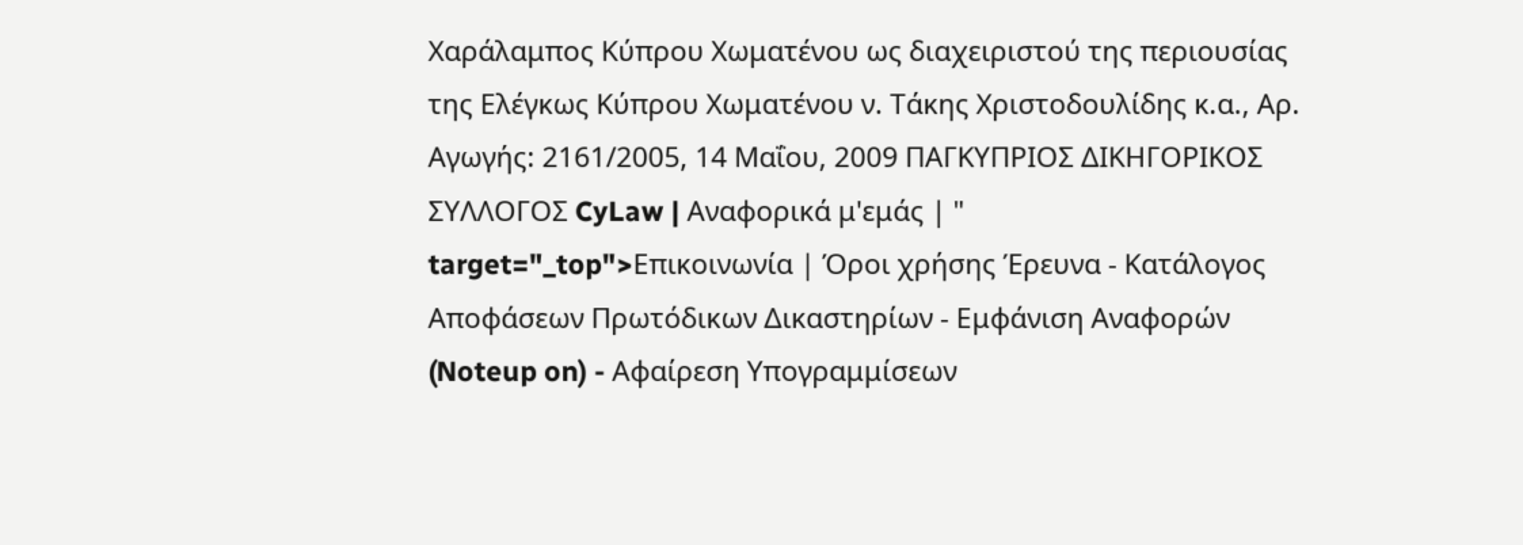Χαράλαμπος Κύπρου Χωματένου ως διαχειριστού της περιουσίας της Ελέγκως Κύπρου Χωματένου ν. Τάκης Χριστοδουλίδης κ.α., Αρ. Αγωγής: 2161/2005, 14 Μαΐου, 2009 ΠΑΓΚΥΠΡΙΟΣ ΔΙΚΗΓΟΡΙΚΟΣ ΣΥΛΛΟΓΟΣ CyLaw | Αναφορικά μ'εμάς | " target="_top">Επικοινωνία | Όροι χρήσης Έρευνα - Κατάλογος Αποφάσεων Πρωτόδικων Δικαστηρίων - Εμφάνιση Αναφορών (Noteup on) - Αφαίρεση Υπογραμμίσεων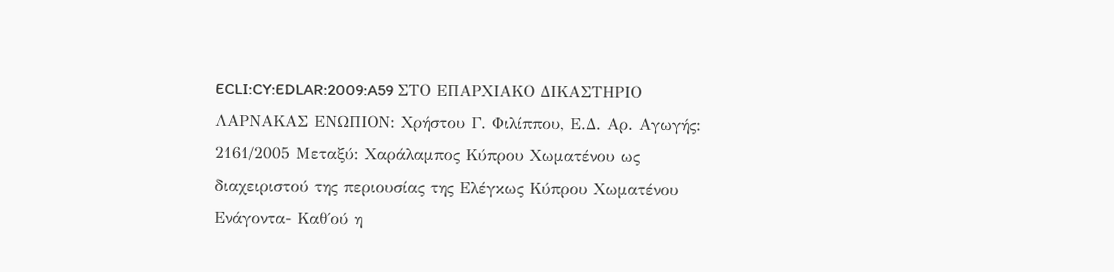ECLI:CY:EDLAR:2009:A59 ΣΤΟ ΕΠΑΡΧΙΑΚΟ ΔΙΚΑΣΤΗΡΙΟ ΛΑΡΝΑΚΑΣ ΕΝΩΠΙΟΝ: Χρήστου Γ. Φιλίππου, Ε.Δ. Αρ. Αγωγής: 2161/2005 Μεταξύ: Χαράλαμπος Κύπρου Χωματένου ως διαχειριστού της περιουσίας της Ελέγκως Κύπρου Χωματένου Ενάγοντα- Καθ΄ού η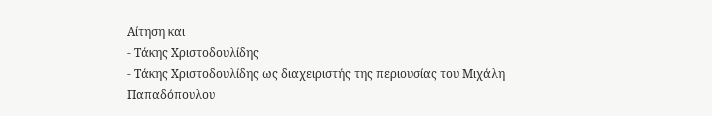Αίτηση και
- Τάκης Χριστοδουλίδης
- Τάκης Χριστοδουλίδης ως διαχειριστής της περιουσίας του Μιχάλη Παπαδόπουλου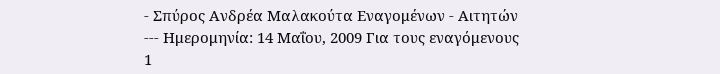- Σπύρος Ανδρέα Μαλακούτα Εναγομένων - Αιτητών --- Ημερομηνία: 14 Μαΐου, 2009 Για τους εναγόμενους 1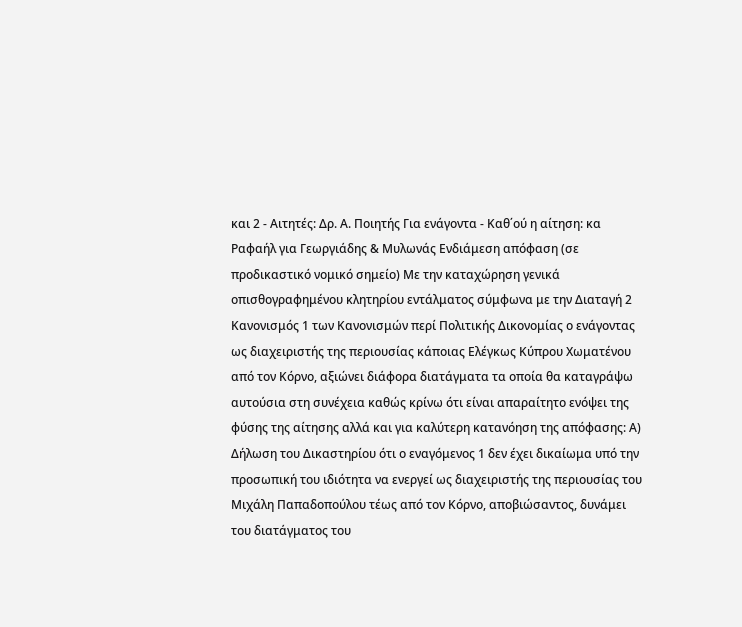και 2 - Αιτητές: Δρ. Α. Ποιητής Για ενάγοντα - Καθ΄ού η αίτηση: κα Ραφαήλ για Γεωργιάδης & Μυλωνάς Ενδιάμεση απόφαση (σε προδικαστικό νομικό σημείο) Με την καταχώρηση γενικά οπισθογραφημένου κλητηρίου εντάλματος σύμφωνα με την Διαταγή 2 Κανονισμός 1 των Κανονισμών περί Πολιτικής Δικονομίας ο ενάγοντας ως διαχειριστής της περιουσίας κάποιας Ελέγκως Κύπρου Χωματένου από τον Κόρνο, αξιώνει διάφορα διατάγματα τα οποία θα καταγράψω αυτούσια στη συνέχεια καθώς κρίνω ότι είναι απαραίτητο ενόψει της φύσης της αίτησης αλλά και για καλύτερη κατανόηση της απόφασης: Α) Δήλωση του Δικαστηρίου ότι ο εναγόμενος 1 δεν έχει δικαίωμα υπό την προσωπική του ιδιότητα να ενεργεί ως διαχειριστής της περιουσίας του Μιχάλη Παπαδοπούλου τέως από τον Κόρνο, αποβιώσαντος, δυνάμει του διατάγματος του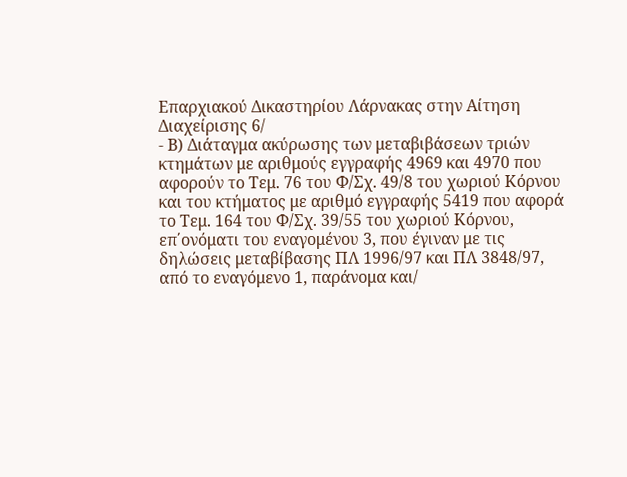Επαρχιακού Δικαστηρίου Λάρνακας στην Αίτηση Διαχείρισης 6/
- Β) Διάταγμα ακύρωσης των μεταβιβάσεων τριών κτημάτων με αριθμούς εγγραφής 4969 και 4970 που αφορούν το Τεμ. 76 του Φ/Σχ. 49/8 του χωριού Κόρνου και του κτήματος με αριθμό εγγραφής 5419 που αφορά το Τεμ. 164 του Φ/Σχ. 39/55 του χωριού Κόρνου, επ΄ονόματι του εναγομένου 3, που έγιναν με τις δηλώσεις μεταβίβασης ΠΛ 1996/97 και ΠΛ 3848/97, από το εναγόμενο 1, παράνομα και/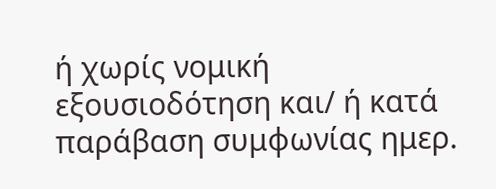ή χωρίς νομική εξουσιοδότηση και/ ή κατά παράβαση συμφωνίας ημερ.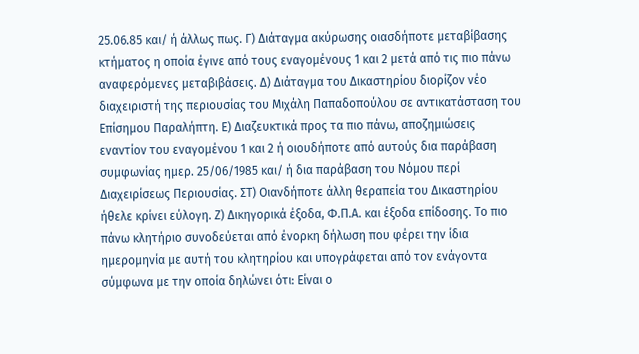25.06.85 και/ ή άλλως πως. Γ) Διάταγμα ακύρωσης οιασδήποτε μεταβίβασης κτήματος η οποία έγινε από τους εναγομένους 1 και 2 μετά από τις πιο πάνω αναφερόμενες μεταβιβάσεις. Δ) Διάταγμα του Δικαστηρίου διορίζον νέο διαχειριστή της περιουσίας του Μιχάλη Παπαδοπούλου σε αντικατάσταση του Επίσημου Παραλήπτη. Ε) Διαζευκτικά προς τα πιο πάνω, αποζημιώσεις εναντίον του εναγομένου 1 και 2 ή οιουδήποτε από αυτούς δια παράβαση συμφωνίας ημερ. 25/06/1985 και/ ή δια παράβαση του Νόμου περί Διαχειρίσεως Περιουσίας. ΣΤ) Οιανδήποτε άλλη θεραπεία του Δικαστηρίου ήθελε κρίνει εύλογη. Ζ) Δικηγορικά έξοδα, Φ.Π.Α. και έξοδα επίδοσης. Το πιο πάνω κλητήριο συνοδεύεται από ένορκη δήλωση που φέρει την ίδια ημερομηνία με αυτή του κλητηρίου και υπογράφεται από τον ενάγοντα σύμφωνα με την οποία δηλώνει ότι: Είναι ο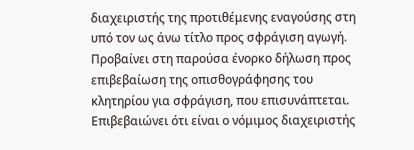διαχειριστής της προτιθέμενης εναγούσης στη υπό τον ως άνω τίτλο προς σφράγιση αγωγή. Προβαίνει στη παρούσα ένορκο δήλωση προς επιβεβαίωση της οπισθογράφησης του κλητηρίου για σφράγιση, που επισυνάπτεται. Επιβεβαιώνει ότι είναι ο νόμιμος διαχειριστής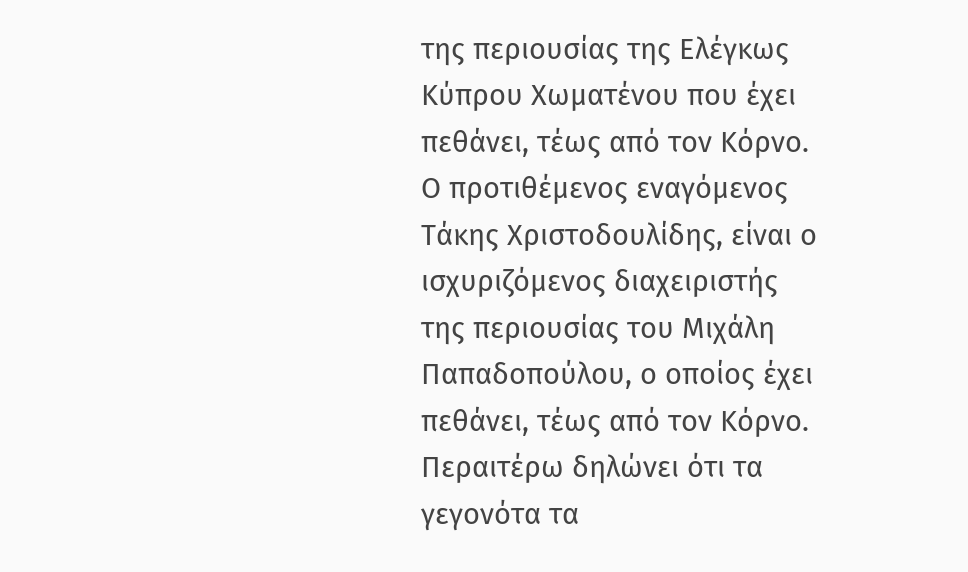της περιουσίας της Ελέγκως Κύπρου Χωματένου που έχει πεθάνει, τέως από τον Κόρνο. Ο προτιθέμενος εναγόμενος Τάκης Χριστοδουλίδης, είναι ο ισχυριζόμενος διαχειριστής της περιουσίας του Μιχάλη Παπαδοπούλου, ο οποίος έχει πεθάνει, τέως από τον Κόρνο. Περαιτέρω δηλώνει ότι τα γεγονότα τα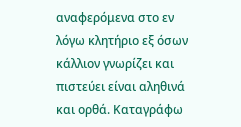αναφερόμενα στο εν λόγω κλητήριο εξ όσων κάλλιον γνωρίζει και πιστεύει είναι αληθινά και ορθά. Καταγράφω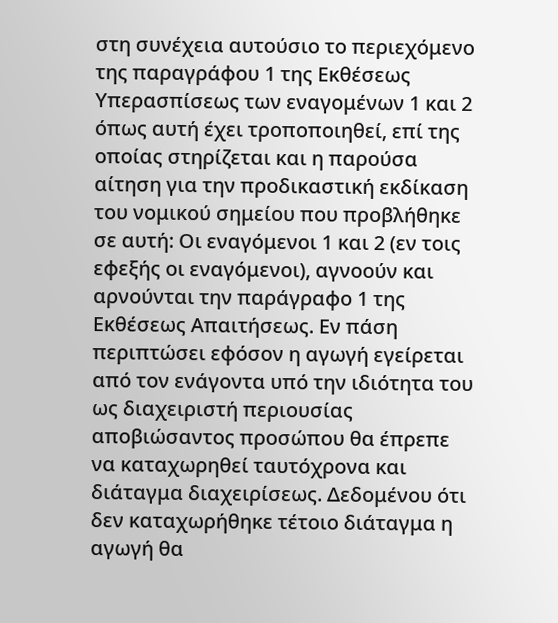στη συνέχεια αυτούσιο το περιεχόμενο της παραγράφου 1 της Εκθέσεως Υπερασπίσεως των εναγομένων 1 και 2 όπως αυτή έχει τροποποιηθεί, επί της οποίας στηρίζεται και η παρούσα αίτηση για την προδικαστική εκδίκαση του νομικού σημείου που προβλήθηκε σε αυτή: Οι εναγόμενοι 1 και 2 (εν τοις εφεξής οι εναγόμενοι), αγνοούν και αρνούνται την παράγραφο 1 της Εκθέσεως Απαιτήσεως. Εν πάση περιπτώσει εφόσον η αγωγή εγείρεται από τον ενάγοντα υπό την ιδιότητα του ως διαχειριστή περιουσίας αποβιώσαντος προσώπου θα έπρεπε να καταχωρηθεί ταυτόχρονα και διάταγμα διαχειρίσεως. Δεδομένου ότι δεν καταχωρήθηκε τέτοιο διάταγμα η αγωγή θα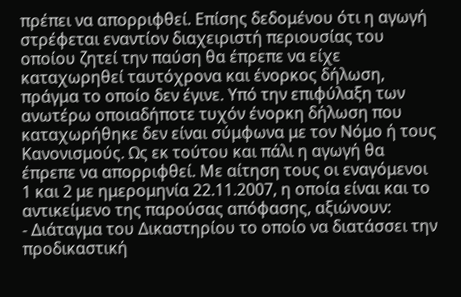πρέπει να απορριφθεί. Επίσης δεδομένου ότι η αγωγή στρέφεται εναντίον διαχειριστή περιουσίας του οποίου ζητεί την παύση θα έπρεπε να είχε καταχωρηθεί ταυτόχρονα και ένορκος δήλωση, πράγμα το οποίο δεν έγινε. Υπό την επιφύλαξη των ανωτέρω οποιαδήποτε τυχόν ένορκη δήλωση που καταχωρήθηκε δεν είναι σύμφωνα με τον Νόμο ή τους Κανονισμούς. Ως εκ τούτου και πάλι η αγωγή θα έπρεπε να απορριφθεί. Με αίτηση τους οι εναγόμενοι 1 και 2 με ημερομηνία 22.11.2007, η οποία είναι και το αντικείμενο της παρούσας απόφασης, αξιώνουν:
- Διάταγμα του Δικαστηρίου το οποίο να διατάσσει την προδικαστική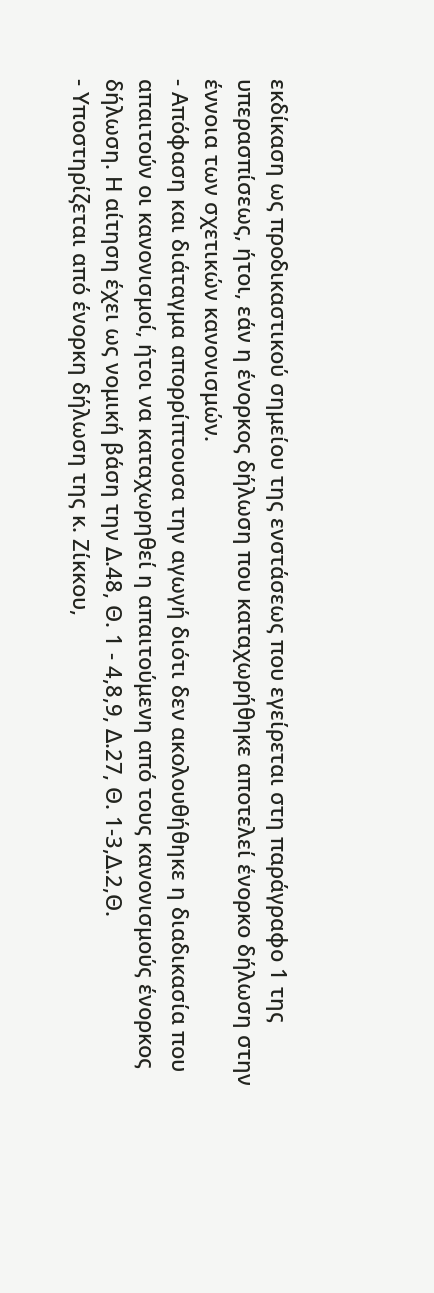εκδίκαση ως προδικαστικού σημείου της ενστάσεως που εγείρεται στη παράγραφο 1 της υπερασπίσεως, ήτοι, εάν η ένορκος δήλωση που καταχωρήθηκε αποτελεί ένορκο δήλωση στην έννοια των σχετικών κανονισμών.
- Απόφαση και διάταγμα απορρίπτουσα την αγωγή διότι δεν ακολουθήθηκε η διαδικασία που απαιτούν οι κανονισμοί, ήτοι να καταχωρηθεί η απαιτούμενη από τους κανονισμούς ένορκος δήλωση. Η αίτηση έχει ως νομική βάση την Δ.48, Θ. 1 - 4,8,9, Δ.27, Θ. 1-3,Δ.2,Θ.
- Υποστηρίζεται από ένορκη δήλωση της κ. Ζίκκου,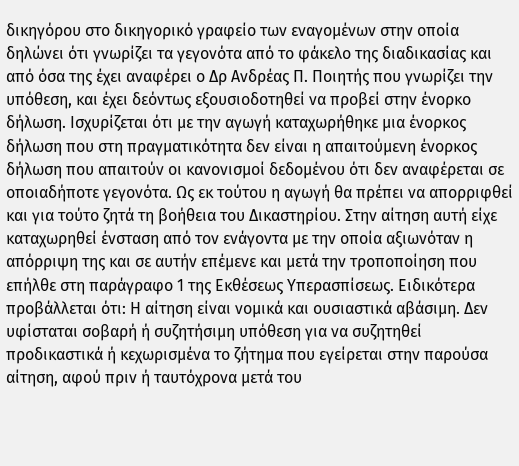δικηγόρου στο δικηγορικό γραφείο των εναγομένων στην οποία δηλώνει ότι γνωρίζει τα γεγονότα από το φάκελο της διαδικασίας και από όσα της έχει αναφέρει ο Δρ Ανδρέας Π. Ποιητής που γνωρίζει την υπόθεση, και έχει δεόντως εξουσιοδοτηθεί να προβεί στην ένορκο δήλωση. Ισχυρίζεται ότι με την αγωγή καταχωρήθηκε μια ένορκος δήλωση που στη πραγματικότητα δεν είναι η απαιτούμενη ένορκος δήλωση που απαιτούν οι κανονισμοί δεδομένου ότι δεν αναφέρεται σε οποιαδήποτε γεγονότα. Ως εκ τούτου η αγωγή θα πρέπει να απορριφθεί και για τούτο ζητά τη βοήθεια του Δικαστηρίου. Στην αίτηση αυτή είχε καταχωρηθεί ένσταση από τον ενάγοντα με την οποία αξιωνόταν η απόρριψη της και σε αυτήν επέμενε και μετά την τροποποίηση που επήλθε στη παράγραφο 1 της Εκθέσεως Υπερασπίσεως. Ειδικότερα προβάλλεται ότι: Η αίτηση είναι νομικά και ουσιαστικά αβάσιμη. Δεν υφίσταται σοβαρή ή συζητήσιμη υπόθεση για να συζητηθεί προδικαστικά ή κεχωρισμένα το ζήτημα που εγείρεται στην παρούσα αίτηση, αφού πριν ή ταυτόχρονα μετά του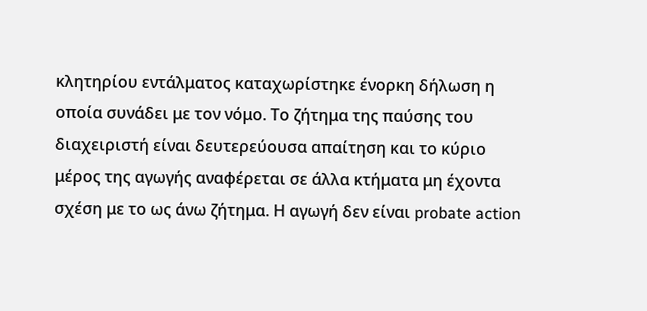κλητηρίου εντάλματος καταχωρίστηκε ένορκη δήλωση η οποία συνάδει με τον νόμο. Το ζήτημα της παύσης του διαχειριστή είναι δευτερεύουσα απαίτηση και το κύριο μέρος της αγωγής αναφέρεται σε άλλα κτήματα μη έχοντα σχέση με το ως άνω ζήτημα. Η αγωγή δεν είναι probate action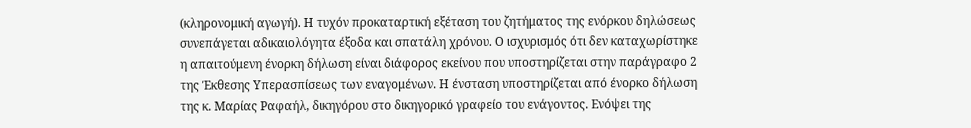(κληρονομική αγωγή). Η τυχόν προκαταρτική εξέταση του ζητήματος της ενόρκου δηλώσεως συνεπάγεται αδικαιολόγητα έξοδα και σπατάλη χρόνου. Ο ισχυρισμός ότι δεν καταχωρίστηκε η απαιτούμενη ένορκη δήλωση είναι διάφορος εκείνου που υποστηρίζεται στην παράγραφο 2 της Έκθεσης Υπερασπίσεως των εναγομένων. Η ένσταση υποστηρίζεται από ένορκο δήλωση της κ. Μαρίας Ραφαήλ, δικηγόρου στο δικηγορικό γραφείο του ενάγοντος. Ενόψει της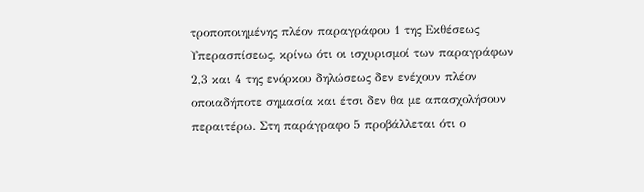τροποποιημένης πλέον παραγράφου 1 της Εκθέσεως Υπερασπίσεως, κρίνω ότι οι ισχυρισμοί των παραγράφων 2,3 και 4 της ενόρκου δηλώσεως δεν ενέχουν πλέον οποιαδήποτε σημασία και έτσι δεν θα με απασχολήσουν περαιτέρω. Στη παράγραφο 5 προβάλλεται ότι ο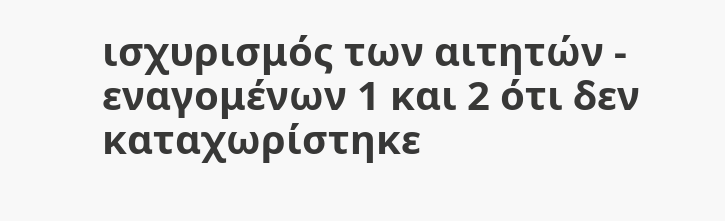ισχυρισμός των αιτητών - εναγομένων 1 και 2 ότι δεν καταχωρίστηκε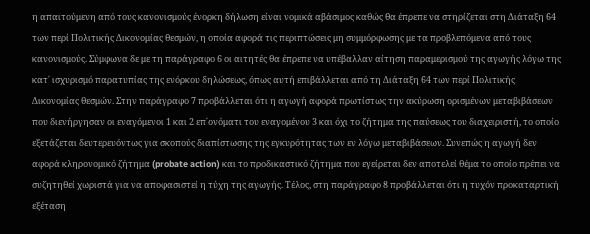η απαιτούμενη από τους κανονισμούς ένορκη δήλωση είναι νομικά αβάσιμος καθώς θα έπρεπε να στηρίζεται στη Διάταξη 64 των περί Πολιτικής Δικονομίας θεσμών, η οποία αφορά τις περιπτώσεις μη συμμόρφωσης με τα προβλεπόμενα από τους κανονισμούς. Σύμφωνα δε με τη παράγραφο 6 οι αιτητές θα έπρεπε να υπέβαλλαν αίτηση παραμερισμού της αγωγής λόγω της κατ΄ ισχυρισμό παρατυπίας της ενόρκου δηλώσεως, όπως αυτή επιβάλλεται από τη Διάταξη 64 των περί Πολιτικής Δικονομίας θεσμών. Στην παράγραφο 7 προβάλλεται ότι η αγωγή αφορά πρωτίστως την ακύρωση ορισμένων μεταβιβάσεων που διενήργησαν οι εναγόμενοι 1 και 2 επ΄ονόματι του εναγομένου 3 και όχι το ζήτημα της παύσεως του διαχειριστή, το οποίο εξετάζεται δευτερευόντως για σκοπούς διαπίστωσης της εγκυρότητας των εν λόγω μεταβιβάσεων. Συνεπώς η αγωγή δεν αφορά κληρονομικό ζήτημα (probate action) και το προδικαστικό ζήτημα που εγείρεται δεν αποτελεί θέμα το οποίο πρέπει να συζητηθεί χωριστά για να αποφασιστεί η τύχη της αγωγής. Τέλος, στη παράγραφο 8 προβάλλεται ότι η τυχόν προκαταρτική εξέταση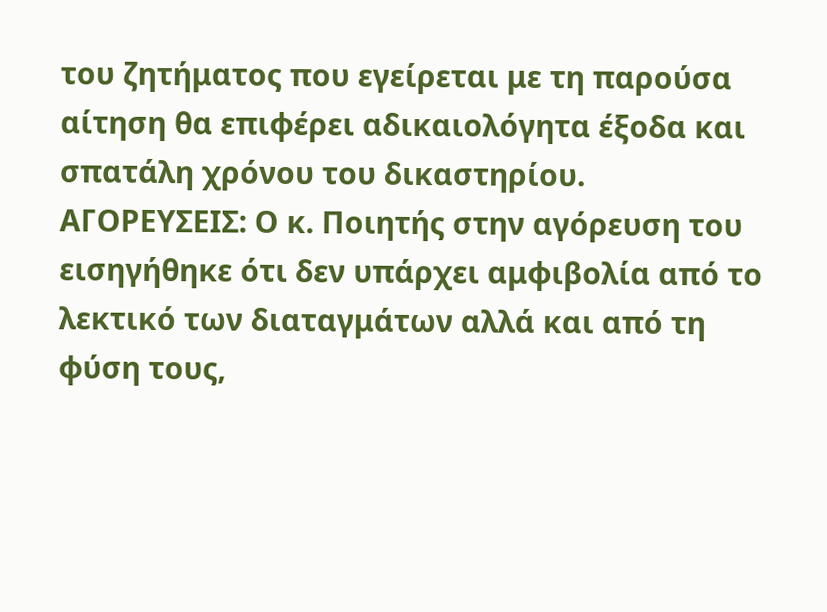του ζητήματος που εγείρεται με τη παρούσα αίτηση θα επιφέρει αδικαιολόγητα έξοδα και σπατάλη χρόνου του δικαστηρίου. ΑΓΟΡΕΥΣΕΙΣ: Ο κ. Ποιητής στην αγόρευση του εισηγήθηκε ότι δεν υπάρχει αμφιβολία από το λεκτικό των διαταγμάτων αλλά και από τη φύση τους,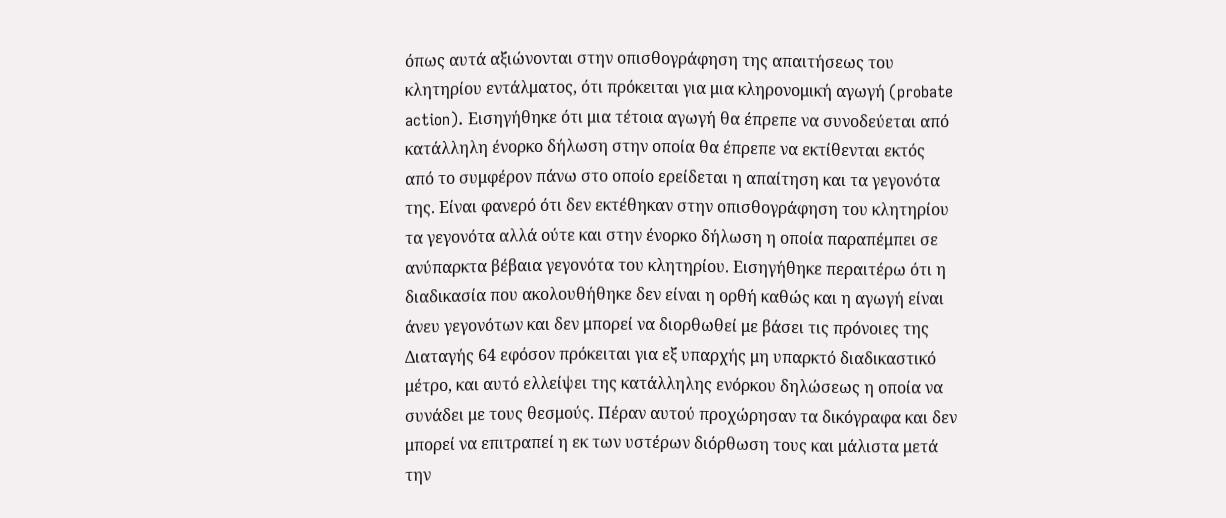όπως αυτά αξιώνονται στην οπισθογράφηση της απαιτήσεως του κλητηρίου εντάλματος, ότι πρόκειται για μια κληρονομική αγωγή (probate action). Εισηγήθηκε ότι μια τέτοια αγωγή θα έπρεπε να συνοδεύεται από κατάλληλη ένορκο δήλωση στην οποία θα έπρεπε να εκτίθενται εκτός από το συμφέρον πάνω στο οποίο ερείδεται η απαίτηση και τα γεγονότα της. Είναι φανερό ότι δεν εκτέθηκαν στην οπισθογράφηση του κλητηρίου τα γεγονότα αλλά ούτε και στην ένορκο δήλωση η οποία παραπέμπει σε ανύπαρκτα βέβαια γεγονότα του κλητηρίου. Εισηγήθηκε περαιτέρω ότι η διαδικασία που ακολουθήθηκε δεν είναι η ορθή καθώς και η αγωγή είναι άνευ γεγονότων και δεν μπορεί να διορθωθεί με βάσει τις πρόνοιες της Διαταγής 64 εφόσον πρόκειται για εξ υπαρχής μη υπαρκτό διαδικαστικό μέτρο, και αυτό ελλείψει της κατάλληλης ενόρκου δηλώσεως η οποία να συνάδει με τους θεσμούς. Πέραν αυτού προχώρησαν τα δικόγραφα και δεν μπορεί να επιτραπεί η εκ των υστέρων διόρθωση τους και μάλιστα μετά την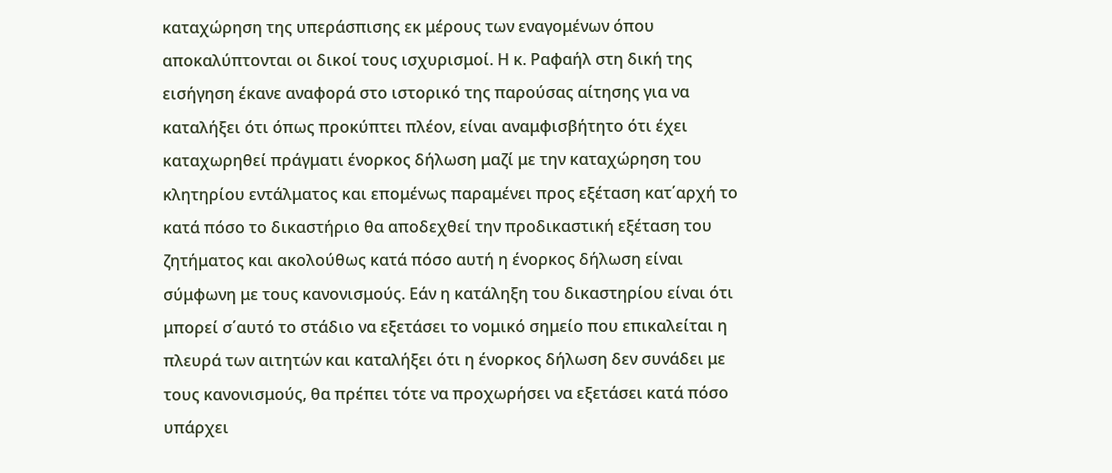καταχώρηση της υπεράσπισης εκ μέρους των εναγομένων όπου αποκαλύπτονται οι δικοί τους ισχυρισμοί. Η κ. Ραφαήλ στη δική της εισήγηση έκανε αναφορά στο ιστορικό της παρούσας αίτησης για να καταλήξει ότι όπως προκύπτει πλέον, είναι αναμφισβήτητο ότι έχει καταχωρηθεί πράγματι ένορκος δήλωση μαζί με την καταχώρηση του κλητηρίου εντάλματος και επομένως παραμένει προς εξέταση κατ΄αρχή το κατά πόσο το δικαστήριο θα αποδεχθεί την προδικαστική εξέταση του ζητήματος και ακολούθως κατά πόσο αυτή η ένορκος δήλωση είναι σύμφωνη με τους κανονισμούς. Εάν η κατάληξη του δικαστηρίου είναι ότι μπορεί σ΄αυτό το στάδιο να εξετάσει το νομικό σημείο που επικαλείται η πλευρά των αιτητών και καταλήξει ότι η ένορκος δήλωση δεν συνάδει με τους κανονισμούς, θα πρέπει τότε να προχωρήσει να εξετάσει κατά πόσο υπάρχει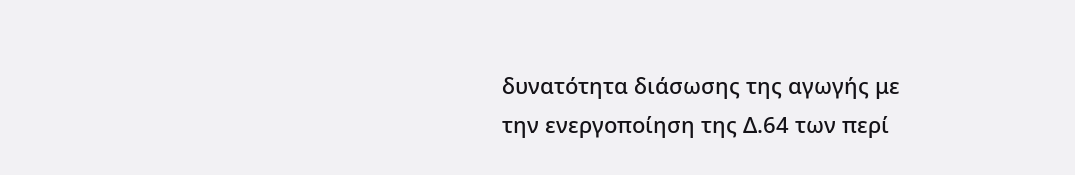δυνατότητα διάσωσης της αγωγής με την ενεργοποίηση της Δ.64 των περί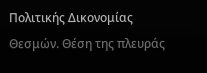Πολιτικής Δικονομίας Θεσμών. Θέση της πλευράς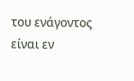του ενάγοντος είναι εν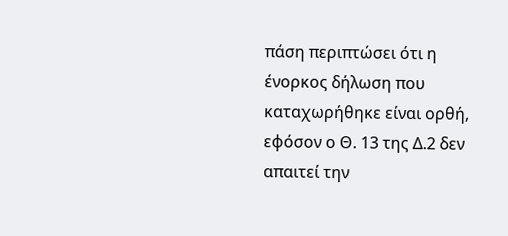πάση περιπτώσει ότι η ένορκος δήλωση που καταχωρήθηκε είναι ορθή, εφόσον ο Θ. 13 της Δ.2 δεν απαιτεί την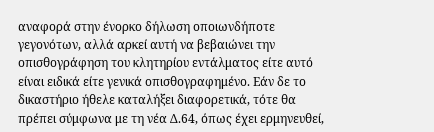αναφορά στην ένορκο δήλωση οποιωνδήποτε γεγονότων, αλλά αρκεί αυτή να βεβαιώνει την οπισθογράφηση του κλητηρίου εντάλματος είτε αυτό είναι ειδικά είτε γενικά οπισθογραφημένο. Εάν δε το δικαστήριο ήθελε καταλήξει διαφορετικά, τότε θα πρέπει σύμφωνα με τη νέα Δ.64, όπως έχει ερμηνευθεί,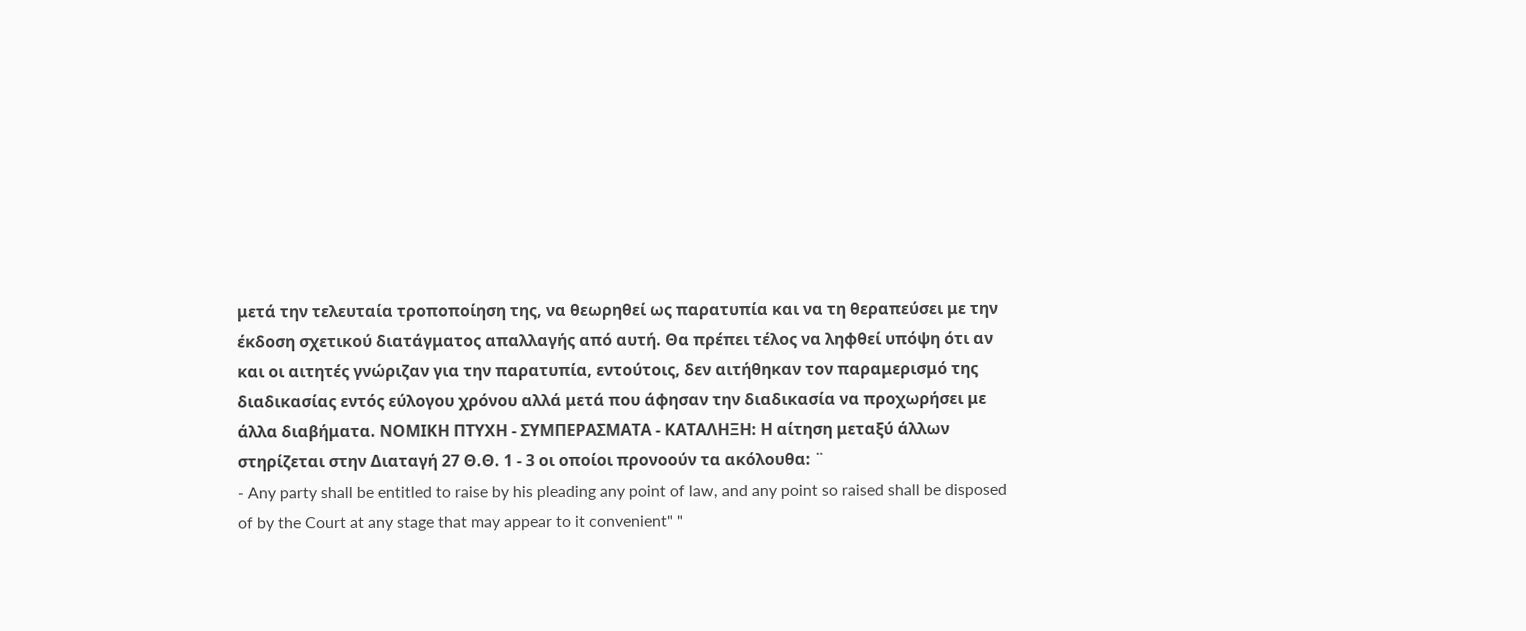μετά την τελευταία τροποποίηση της, να θεωρηθεί ως παρατυπία και να τη θεραπεύσει με την έκδοση σχετικού διατάγματος απαλλαγής από αυτή. Θα πρέπει τέλος να ληφθεί υπόψη ότι αν και οι αιτητές γνώριζαν για την παρατυπία, εντούτοις, δεν αιτήθηκαν τον παραμερισμό της διαδικασίας εντός εύλογου χρόνου αλλά μετά που άφησαν την διαδικασία να προχωρήσει με άλλα διαβήματα. ΝΟΜΙΚΗ ΠΤΥΧΗ - ΣΥΜΠΕΡΑΣΜΑΤΑ - ΚΑΤΑΛΗΞΗ: Η αίτηση μεταξύ άλλων στηρίζεται στην Διαταγή 27 Θ.Θ. 1 - 3 οι οποίοι προνοούν τα ακόλουθα: ¨
- Any party shall be entitled to raise by his pleading any point of law, and any point so raised shall be disposed of by the Court at any stage that may appear to it convenient" "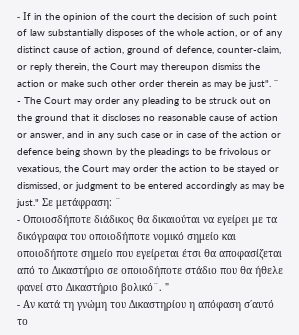- Ιf in the opinion of the court the decision of such point of law substantially disposes of the whole action, or of any distinct cause of action, ground of defence, counter-claim, or reply therein, the Court may thereupon dismiss the action or make such other order therein as may be just". ¨
- The Court may order any pleading to be struck out on the ground that it discloses no reasonable cause of action or answer, and in any such case or in case of the action or defence being shown by the pleadings to be frivolous or vexatious, the Court may order the action to be stayed or dismissed, or judgment to be entered accordingly as may be just." Σε μετάφραση: ¨
- Οποιοσδήποτε διάδικος θα δικαιούται να εγείρει με τα δικόγραφα του οποιοδήποτε νομικό σημείο και οποιοδήποτε σημείο που εγείρεται έτσι θα αποφασίζεται από το Δικαστήριο σε οποιοδήποτε στάδιο που θα ήθελε φανεί στο Δικαστήριο βολικό¨. "
- Αν κατά τη γνώμη του Δικαστηρίου η απόφαση σ΄αυτό το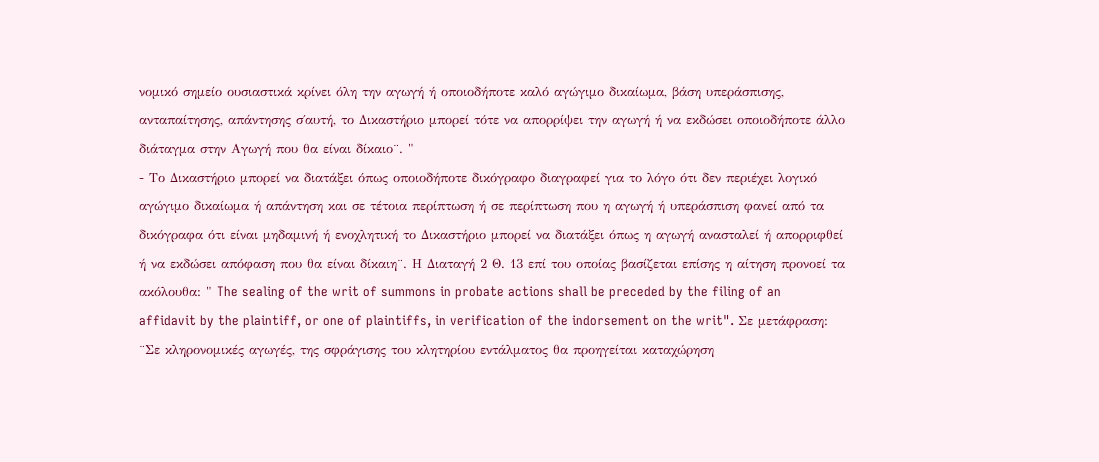νομικό σημείο ουσιαστικά κρίνει όλη την αγωγή ή οποιοδήποτε καλό αγώγιμο δικαίωμα, βάση υπεράσπισης, ανταπαίτησης, απάντησης σ΄αυτή, το Δικαστήριο μπορεί τότε να απορρίψει την αγωγή ή να εκδώσει οποιοδήποτε άλλο διάταγμα στην Αγωγή που θα είναι δίκαιο¨. "
- Το Δικαστήριο μπορεί να διατάξει όπως οποιοδήποτε δικόγραφο διαγραφεί για το λόγο ότι δεν περιέχει λογικό αγώγιμο δικαίωμα ή απάντηση και σε τέτοια περίπτωση ή σε περίπτωση που η αγωγή ή υπεράσπιση φανεί από τα δικόγραφα ότι είναι μηδαμινή ή ενοχλητική το Δικαστήριο μπορεί να διατάξει όπως η αγωγή ανασταλεί ή απορριφθεί ή να εκδώσει απόφαση που θα είναι δίκαιη¨. Η Διαταγή 2 Θ. 13 επί του οποίας βασίζεται επίσης η αίτηση προνοεί τα ακόλουθα: " The sealing of the writ of summons in probate actions shall be preceded by the filing of an affidavit by the plaintiff, or one of plaintiffs, in verification of the indorsement on the writ". Σε μετάφραση: ¨Σε κληρονομικές αγωγές, της σφράγισης του κλητηρίου εντάλματος θα προηγείται καταχώρηση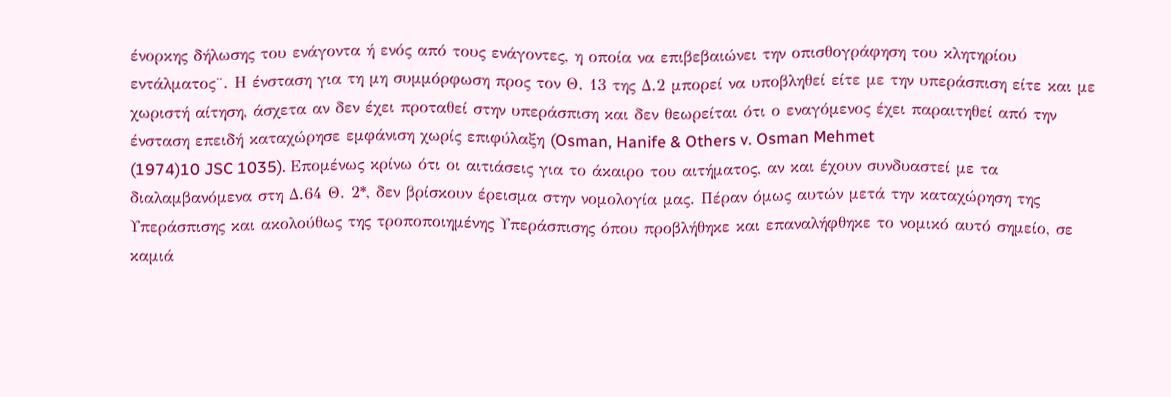ένορκης δήλωσης του ενάγοντα ή ενός από τους ενάγοντες, η οποία να επιβεβαιώνει την οπισθογράφηση του κλητηρίου εντάλματος¨. Η ένσταση για τη μη συμμόρφωση προς τον Θ. 13 της Δ.2 μπορεί να υποβληθεί είτε με την υπεράσπιση είτε και με χωριστή αίτηση, άσχετα αν δεν έχει προταθεί στην υπεράσπιση και δεν θεωρείται ότι ο εναγόμενος έχει παραιτηθεί από την ένσταση επειδή καταχώρησε εμφάνιση χωρίς επιφύλαξη (Osman, Hanife & Others v. Osman Mehmet
(1974)10 JSC 1035). Επομένως κρίνω ότι οι αιτιάσεις για το άκαιρο του αιτήματος, αν και έχουν συνδυαστεί με τα διαλαμβανόμενα στη Δ.64 Θ. 2*, δεν βρίσκουν έρεισμα στην νομολογία μας. Πέραν όμως αυτών μετά την καταχώρηση της Υπεράσπισης και ακολούθως της τροποποιημένης Υπεράσπισης όπου προβλήθηκε και επαναλήφθηκε το νομικό αυτό σημείο, σε καμιά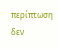περίπτωση δεν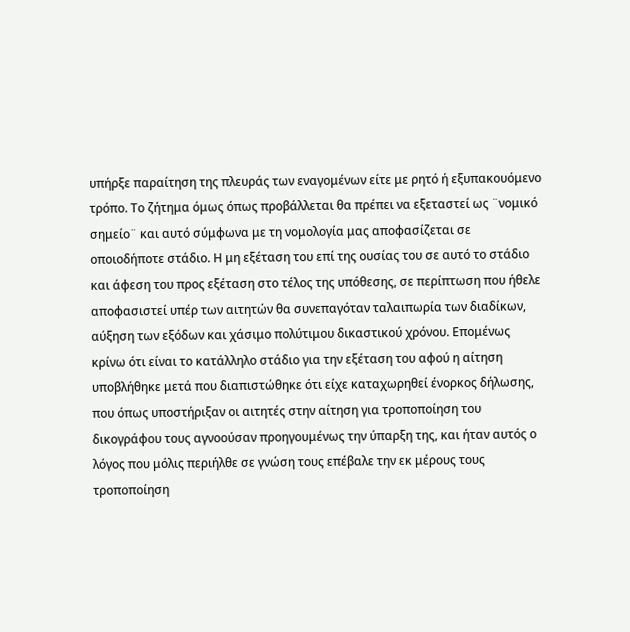υπήρξε παραίτηση της πλευράς των εναγομένων είτε με ρητό ή εξυπακουόμενο τρόπο. Το ζήτημα όμως όπως προβάλλεται θα πρέπει να εξεταστεί ως ¨νομικό σημείο¨ και αυτό σύμφωνα με τη νομολογία μας αποφασίζεται σε οποιοδήποτε στάδιο. Η μη εξέταση του επί της ουσίας του σε αυτό το στάδιο και άφεση του προς εξέταση στο τέλος της υπόθεσης, σε περίπτωση που ήθελε αποφασιστεί υπέρ των αιτητών θα συνεπαγόταν ταλαιπωρία των διαδίκων, αύξηση των εξόδων και χάσιμο πολύτιμου δικαστικού χρόνου. Επομένως κρίνω ότι είναι το κατάλληλο στάδιο για την εξέταση του αφού η αίτηση υποβλήθηκε μετά που διαπιστώθηκε ότι είχε καταχωρηθεί ένορκος δήλωσης, που όπως υποστήριξαν οι αιτητές στην αίτηση για τροποποίηση του δικογράφου τους αγνοούσαν προηγουμένως την ύπαρξη της, και ήταν αυτός ο λόγος που μόλις περιήλθε σε γνώση τους επέβαλε την εκ μέρους τους τροποποίηση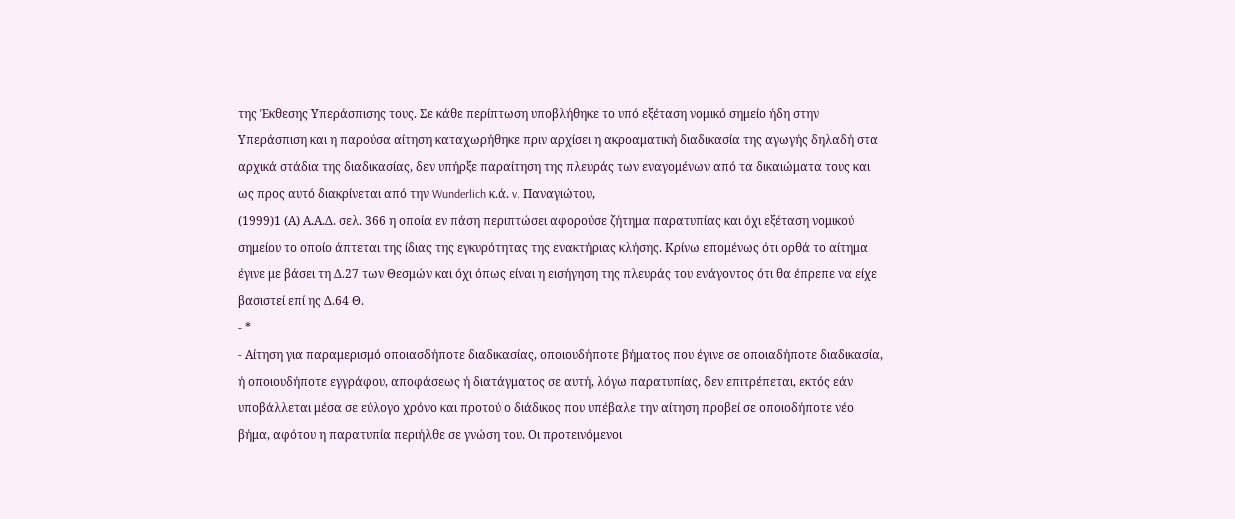της Έκθεσης Υπεράσπισης τους. Σε κάθε περίπτωση υποβλήθηκε το υπό εξέταση νομικό σημείο ήδη στην Υπεράσπιση και η παρούσα αίτηση καταχωρήθηκε πριν αρχίσει η ακροαματική διαδικασία της αγωγής δηλαδή στα αρχικά στάδια της διαδικασίας, δεν υπήρξε παραίτηση της πλευράς των εναγομένων από τα δικαιώματα τους και ως προς αυτό διακρίνεται από την Wunderlich κ.ά. v. Παναγιώτου,
(1999)1 (Α) Α.Α.Δ. σελ. 366 η οποία εν πάση περιπτώσει αφορούσε ζήτημα παρατυπίας και όχι εξέταση νομικού σημείου το οποίο άπτεται της ίδιας της εγκυρότητας της ενακτήριας κλήσης. Κρίνω επομένως ότι ορθά το αίτημα έγινε με βάσει τη Δ.27 των Θεσμών και όχι όπως είναι η εισήγηση της πλευράς του ενάγοντος ότι θα έπρεπε να είχε βασιστεί επί ης Δ.64 Θ.
- *
- Αίτηση για παραμερισμό οποιασδήποτε διαδικασίας, οποιουδήποτε βήματος που έγινε σε οποιαδήποτε διαδικασία, ή οποιουδήποτε εγγράφου, αποφάσεως ή διατάγματος σε αυτή, λόγω παρατυπίας, δεν επιτρέπεται, εκτός εάν υποβάλλεται μέσα σε εύλογο χρόνο και προτού ο διάδικος που υπέβαλε την αίτηση προβεί σε οποιοδήποτε νέο βήμα, αφότου η παρατυπία περιήλθε σε γνώση του. Οι προτεινόμενοι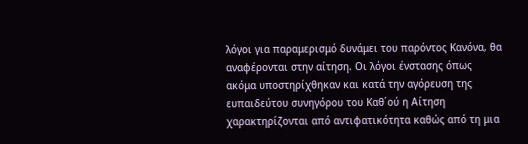λόγοι για παραμερισμό δυνάμει του παρόντος Κανόνα, θα αναφέρονται στην αίτηση. Οι λόγοι ένστασης όπως ακόμα υποστηρίχθηκαν και κατά την αγόρευση της ευπαιδεύτου συνηγόρου του Καθ΄ού η Αίτηση χαρακτηρίζονται από αντιφατικότητα καθώς από τη μια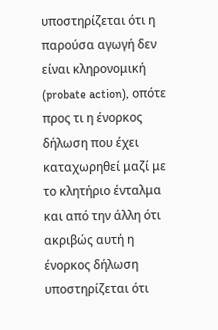υποστηρίζεται ότι η παρούσα αγωγή δεν είναι κληρονομική (probate action), οπότε προς τι η ένορκος δήλωση που έχει καταχωρηθεί μαζί με το κλητήριο ένταλμα και από την άλλη ότι ακριβώς αυτή η ένορκος δήλωση υποστηρίζεται ότι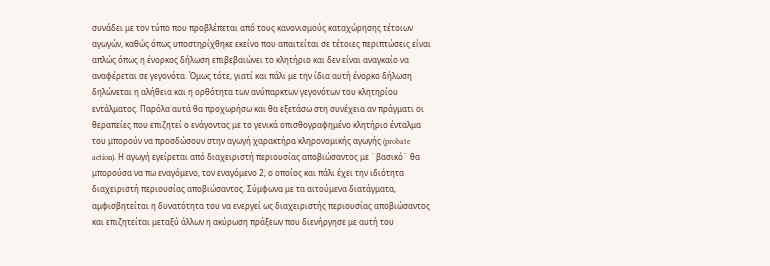συνάδει με τον τύπο που προβλέπεται από τους κανονισμούς καταχώρησης τέτοιων αγωγών, καθώς όπως υποστηρίχθηκε εκείνο που απαιτείται σε τέτοιες περιπτώσεις είναι απλώς όπως η ένορκος δήλωση επιβεβαιώνει το κλητήριο και δεν είναι αναγκαίο να αναφέρεται σε γεγονότα. Όμως τότε, γιατί και πάλι με την ίδια αυτή ένορκο δήλωση δηλώνεται η αλήθεια και η ορθότητα των ανύπαρκτων γεγονότων του κλητηρίου εντάλματος. Παρόλα αυτά θα προχωρήσω και θα εξετάσω στη συνέχεια αν πράγματι οι θεραπείες που επιζητεί ο ενάγοντας με το γενικά οπισθογραφημένο κλητήριο ένταλμα του μπορούν να προσδώσουν στην αγωγή χαρακτήρα κληρονομικής αγωγής (probate action). Η αγωγή εγείρεται από διαχειριστή περιουσίας αποβιώσαντος με ¨βασικό¨ θα μπορούσα να πω εναγόμενο, τον εναγόμενο 2, ο οποίος και πάλι έχει την ιδιότητα διαχειριστή περιουσίας αποβιώσαντος. Σύμφωνα με τα αιτούμενα διατάγματα, αμφισβητείται η δυνατότητα του να ενεργεί ως διαχειριστής περιουσίας αποβιώσαντος και επιζητείται μεταξύ άλλων η ακύρωση πράξεων που διενήργησε με αυτή του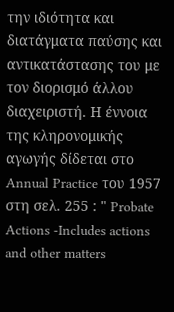την ιδιότητα και διατάγματα παύσης και αντικατάστασης του με τον διορισμό άλλου διαχειριστή. Η έννοια της κληρονομικής αγωγής δίδεται στο Annual Practice του 1957 στη σελ. 255 : " Probate Actions -Includes actions and other matters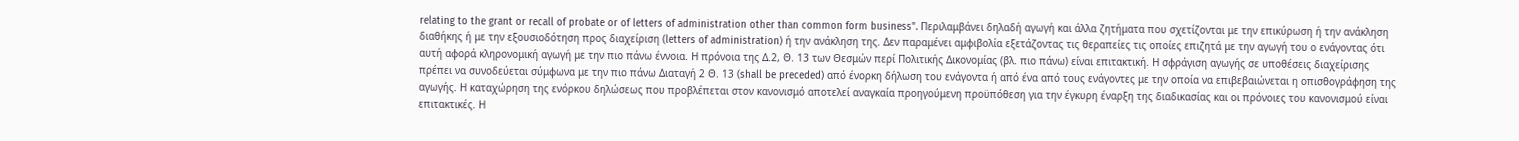relating to the grant or recall of probate or of letters of administration other than common form business". Περιλαμβάνει δηλαδή αγωγή και άλλα ζητήματα που σχετίζονται με την επικύρωση ή την ανάκληση διαθήκης ή με την εξουσιοδότηση προς διαχείριση (letters of administration) ή την ανάκληση της. Δεν παραμένει αμφιβολία εξετάζοντας τις θεραπείες τις οποίες επιζητά με την αγωγή του ο ενάγοντας ότι αυτή αφορά κληρονομική αγωγή με την πιο πάνω έννοια. Η πρόνοια της Δ.2, Θ. 13 των Θεσμών περί Πολιτικής Δικονομίας (βλ. πιο πάνω) είναι επιτακτική. Η σφράγιση αγωγής σε υποθέσεις διαχείρισης πρέπει να συνοδεύεται σύμφωνα με την πιο πάνω Διαταγή 2 Θ. 13 (shall be preceded) από ένορκη δήλωση του ενάγοντα ή από ένα από τους ενάγοντες με την οποία να επιβεβαιώνεται η οπισθογράφηση της αγωγής. Η καταχώρηση της ενόρκου δηλώσεως που προβλέπεται στον κανονισμό αποτελεί αναγκαία προηγούμενη προϋπόθεση για την έγκυρη έναρξη της διαδικασίας και οι πρόνοιες του κανονισμού είναι επιτακτικές. Η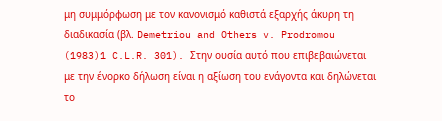μη συμμόρφωση με τον κανονισμό καθιστά εξαρχής άκυρη τη διαδικασία (βλ. Demetriou and Others v. Prodromou
(1983)1 C.L.R. 301). Στην ουσία αυτό που επιβεβαιώνεται με την ένορκο δήλωση είναι η αξίωση του ενάγοντα και δηλώνεται το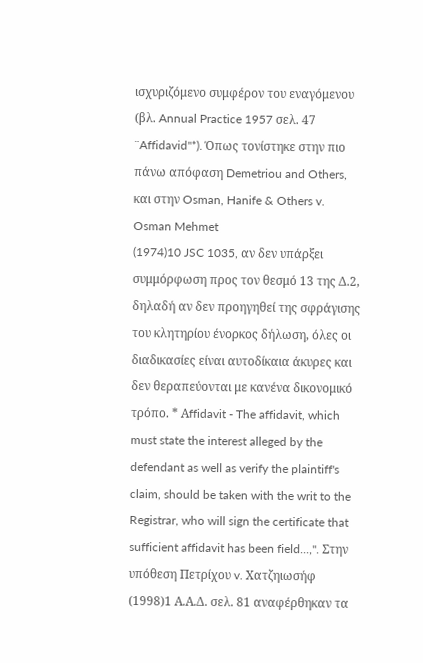ισχυριζόμενο συμφέρον του εναγόμενου (βλ. Annual Practice 1957 σελ. 47 ¨Affidavid"*). Όπως τονίστηκε στην πιο πάνω απόφαση Demetriou and Others, και στην Osman, Hanife & Others v. Osman Mehmet
(1974)10 JSC 1035, αν δεν υπάρξει συμμόρφωση προς τον θεσμό 13 της Δ.2, δηλαδή αν δεν προηγηθεί της σφράγισης του κλητηρίου ένορκος δήλωση, όλες οι διαδικασίες είναι αυτοδίκαια άκυρες και δεν θεραπεύονται με κανένα δικονομικό τρόπο. * Αffidavit - The affidavit, which must state the interest alleged by the defendant as well as verify the plaintiff's claim, should be taken with the writ to the Registrar, who will sign the certificate that sufficient affidavit has been field...,". Στην υπόθεση Πετρίχου v. Χατζηιωσήφ
(1998)1 Α.Α.Δ. σελ. 81 αναφέρθηκαν τα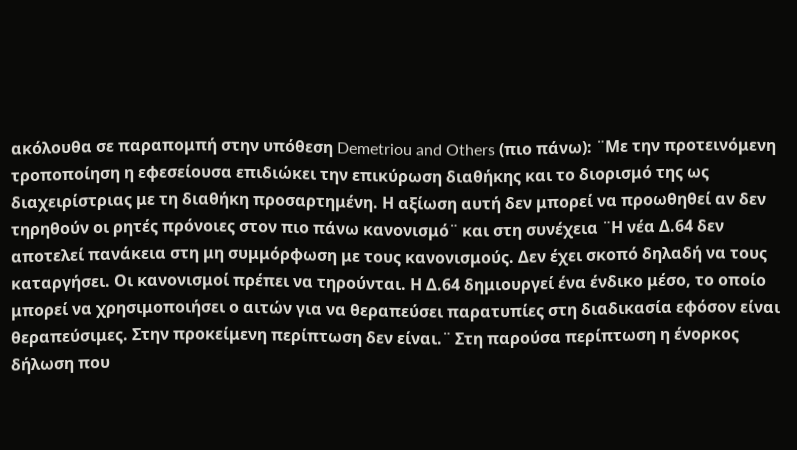ακόλουθα σε παραπομπή στην υπόθεση Demetriou and Others (πιο πάνω): ¨Με την προτεινόμενη τροποποίηση η εφεσείουσα επιδιώκει την επικύρωση διαθήκης και το διορισμό της ως διαχειρίστριας με τη διαθήκη προσαρτημένη. Η αξίωση αυτή δεν μπορεί να προωθηθεί αν δεν τηρηθούν οι ρητές πρόνοιες στον πιο πάνω κανονισμό¨ και στη συνέχεια ¨Η νέα Δ.64 δεν αποτελεί πανάκεια στη μη συμμόρφωση με τους κανονισμούς. Δεν έχει σκοπό δηλαδή να τους καταργήσει. Οι κανονισμοί πρέπει να τηρούνται. Η Δ.64 δημιουργεί ένα ένδικο μέσο, το οποίο μπορεί να χρησιμοποιήσει ο αιτών για να θεραπεύσει παρατυπίες στη διαδικασία εφόσον είναι θεραπεύσιμες. Στην προκείμενη περίπτωση δεν είναι.¨ Στη παρούσα περίπτωση η ένορκος δήλωση που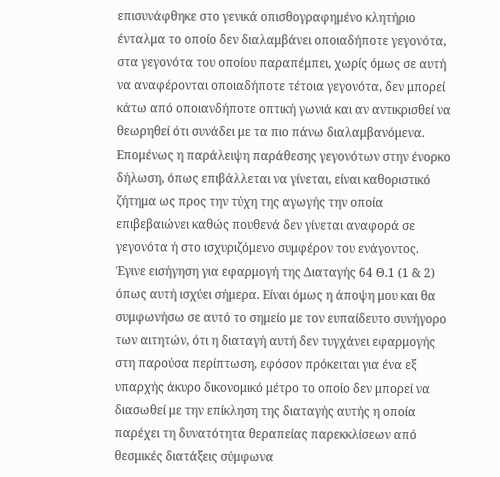επισυνάφθηκε στο γενικά οπισθογραφημένο κλητήριο ένταλμα το οποίο δεν διαλαμβάνει οποιαδήποτε γεγονότα, στα γεγονότα του οποίου παραπέμπει, χωρίς όμως σε αυτή να αναφέρονται οποιαδήποτε τέτοια γεγονότα, δεν μπορεί κάτω από οποιανδήποτε οπτική γωνιά και αν αντικρισθεί να θεωρηθεί ότι συνάδει με τα πιο πάνω διαλαμβανόμενα. Επομένως η παράλειψη παράθεσης γεγονότων στην ένορκο δήλωση, όπως επιβάλλεται να γίνεται, είναι καθοριστικό ζήτημα ως προς την τύχη της αγωγής την οποία επιβεβαιώνει καθώς πουθενά δεν γίνεται αναφορά σε γεγονότα ή στο ισχυριζόμενο συμφέρον του ενάγοντος. Έγινε εισήγηση για εφαρμογή της Διαταγής 64 Θ.1 (1 & 2) όπως αυτή ισχύει σήμερα. Είναι όμως η άποψη μου και θα συμφωνήσω σε αυτό το σημείο με τον ευπαίδευτο συνήγορο των αιτητών, ότι η διαταγή αυτή δεν τυγχάνει εφαρμογής στη παρούσα περίπτωση, εφόσον πρόκειται για ένα εξ υπαρχής άκυρο δικονομικό μέτρο το οποίο δεν μπορεί να διασωθεί με την επίκληση της διαταγής αυτής η οποία παρέχει τη δυνατότητα θεραπείας παρεκκλίσεων από θεσμικές διατάξεις σύμφωνα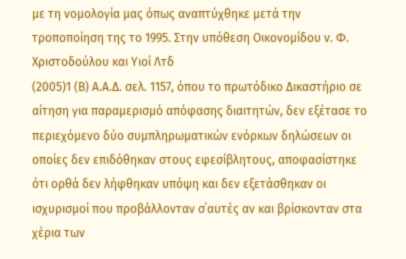με τη νομολογία μας όπως αναπτύχθηκε μετά την τροποποίηση της το 1995. Στην υπόθεση Οικονομίδου v. Φ. Χριστοδούλου και Υιοί Λτδ
(2005)1 (Β) Α.Α.Δ. σελ. 1157, όπου το πρωτόδικο Δικαστήριο σε αίτηση για παραμερισμό απόφασης διαιτητών, δεν εξέτασε το περιεχόμενο δύο συμπληρωματικών ενόρκων δηλώσεων οι οποίες δεν επιδόθηκαν στους εφεσίβλητους, αποφασίστηκε ότι ορθά δεν λήφθηκαν υπόψη και δεν εξετάσθηκαν οι ισχυρισμοί που προβάλλονταν σ΄αυτές αν και βρίσκονταν στα χέρια των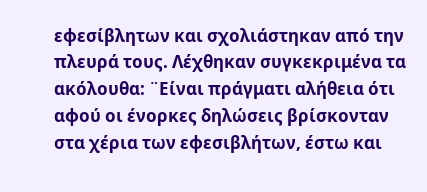εφεσίβλητων και σχολιάστηκαν από την πλευρά τους. Λέχθηκαν συγκεκριμένα τα ακόλουθα: ¨Είναι πράγματι αλήθεια ότι αφού οι ένορκες δηλώσεις βρίσκονταν στα χέρια των εφεσιβλήτων, έστω και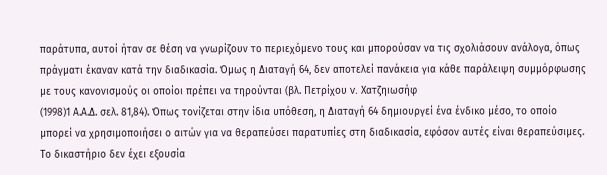παράτυπα, αυτοί ήταν σε θέση να γνωρίζουν το περιεχόμενο τους και μπορούσαν να τις σχολιάσουν ανάλογα, όπως πράγματι έκαναν κατά την διαδικασία. Όμως η Διαταγή 64, δεν αποτελεί πανάκεια για κάθε παράλειψη συμμόρφωσης με τους κανονισμούς οι οποίοι πρέπει να τηρούνται (βλ. Πετρίχου v. Χατζηιωσήφ
(1998)1 Α.Α.Δ. σελ. 81,84). Όπως τονίζεται στην ίδια υπόθεση, η Διαταγή 64 δημιουργεί ένα ένδικο μέσο, το οποίο μπορεί να χρησιμοποιήσει ο αιτών για να θεραπεύσει παρατυπίες στη διαδικασία, εφόσον αυτές είναι θεραπεύσιμες. Το δικαστήριο δεν έχει εξουσία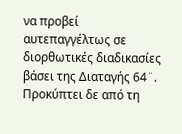να προβεί αυτεπαγγέλτως σε διορθωτικές διαδικασίες βάσει της Διαταγής 64¨. Προκύπτει δε από τη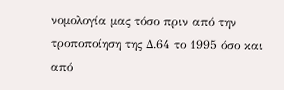νομολογία μας τόσο πριν από την τροποποίηση της Δ.64 το 1995 όσο και από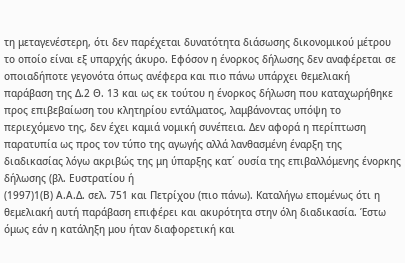τη μεταγενέστερη, ότι δεν παρέχεται δυνατότητα διάσωσης δικονομικού μέτρου το οποίο είναι εξ υπαρχής άκυρο. Εφόσον η ένορκος δήλωσης δεν αναφέρεται σε οποιαδήποτε γεγονότα όπως ανέφερα και πιο πάνω υπάρχει θεμελιακή παράβαση της Δ.2 Θ. 13 και ως εκ τούτου η ένορκος δήλωση που καταχωρήθηκε προς επιβεβαίωση του κλητηρίου εντάλματος, λαμβάνοντας υπόψη το περιεχόμενο της, δεν έχει καμιά νομική συνέπεια. Δεν αφορά η περίπτωση παρατυπία ως προς τον τύπο της αγωγής αλλά λανθασμένη έναρξη της διαδικασίας λόγω ακριβώς της μη ύπαρξης κατ΄ ουσία της επιβαλλόμενης ένορκης δήλωσης (βλ. Ευστρατίου ή
(1997)1(Β) Α.Α.Δ. σελ. 751 και Πετρίχου (πιο πάνω). Καταλήγω επομένως ότι η θεμελιακή αυτή παράβαση επιφέρει και ακυρότητα στην όλη διαδικασία. Έστω όμως εάν η κατάληξη μου ήταν διαφορετική και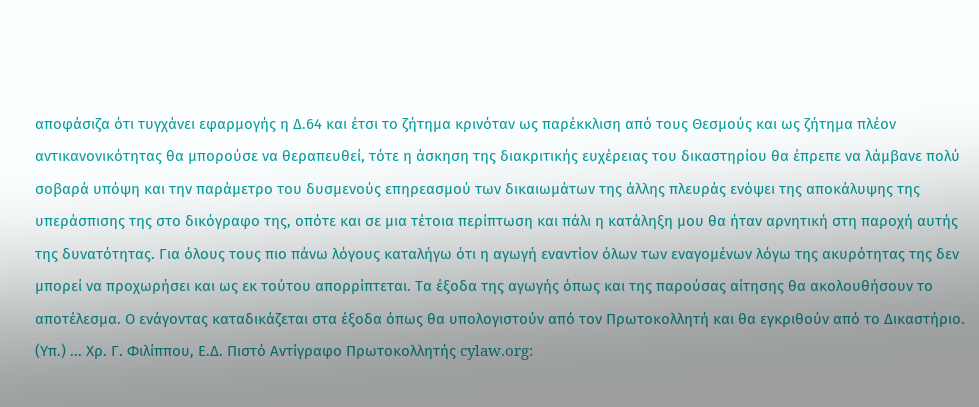αποφάσιζα ότι τυγχάνει εφαρμογής η Δ.64 και έτσι το ζήτημα κρινόταν ως παρέκκλιση από τους Θεσμούς και ως ζήτημα πλέον αντικανονικότητας θα μπορούσε να θεραπευθεί, τότε η άσκηση της διακριτικής ευχέρειας του δικαστηρίου θα έπρεπε να λάμβανε πολύ σοβαρά υπόψη και την παράμετρο του δυσμενούς επηρεασμού των δικαιωμάτων της άλλης πλευράς ενόψει της αποκάλυψης της υπεράσπισης της στο δικόγραφο της, οπότε και σε μια τέτοια περίπτωση και πάλι η κατάληξη μου θα ήταν αρνητική στη παροχή αυτής της δυνατότητας. Για όλους τους πιο πάνω λόγους καταλήγω ότι η αγωγή εναντίον όλων των εναγομένων λόγω της ακυρότητας της δεν μπορεί να προχωρήσει και ως εκ τούτου απορρίπτεται. Τα έξοδα της αγωγής όπως και της παρούσας αίτησης θα ακολουθήσουν το αποτέλεσμα. Ο ενάγοντας καταδικάζεται στα έξοδα όπως θα υπολογιστούν από τον Πρωτοκολλητή και θα εγκριθούν από το Δικαστήριο. (Υπ.) ... Χρ. Γ. Φιλίππου, Ε.Δ. Πιστό Αντίγραφο Πρωτοκολλητής cylaw.org: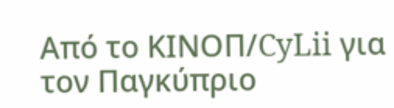Από το ΚΙΝOΠ/CyLii για τον Παγκύπριο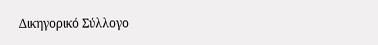Δικηγορικό Σύλλογο